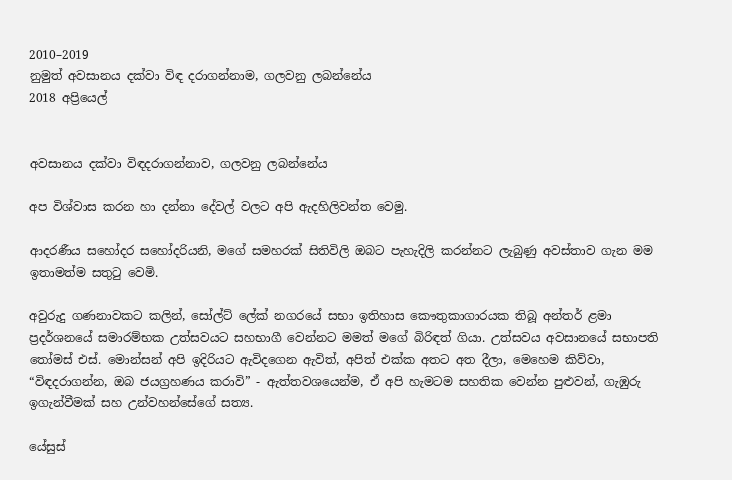2010–2019
නුමුත් අවසානය දක්වා විඳ දරාගන්නාම, ගලවනු ලබන්නේය
2018 අප්‍රියෙල්


අවසානය දක්වා විඳදරාගන්නාව, ගලවනු ලබන්නේය

අප විශ්වාස කරන හා දන්නා දේවල් වලට අපි ඇදහිලිවන්ත වෙමු.

ආදරණීය සහෝදර සහෝදරියනි, මගේ සමහරක් සිතිවිලි ඔබට පැහැදිලි කරන්නට ලැබුණු අවස්තාව ගැන මම ඉතාමත්ම සතුටු වෙමි.

අවුරුදු ගණනාවකට කලින්, සෝල්ට් ලේක් නගරයේ සභා ඉතිහාස කෞතුකාගාරයක තිබූ අන්තර් ළමා ප්‍රදර්ශනයේ සමාරම්භක උත්සවයට සහභාගී වෙන්නට මමත් මගේ බිරිඳත් ගියා. උත්සවය අවසානයේ සභාපති තෝමස් එස්. මොන්සන් අපි ඉදිරියට ඇවිදගෙන ඇවිත්, අපිත් එක්ක අතට අත දීලා, මෙහෙම කිව්වා, “විඳදරාගන්න, ඔබ ජයග්‍රහණය කරාවි” - ඇත්තවශයෙන්ම, ඒ අපි හැමටම සහතික වෙන්න පුළුවන්, ගැඹුරු ඉගැන්වීමක් සහ උන්වහන්සේගේ සත්‍ය.

යේසුස්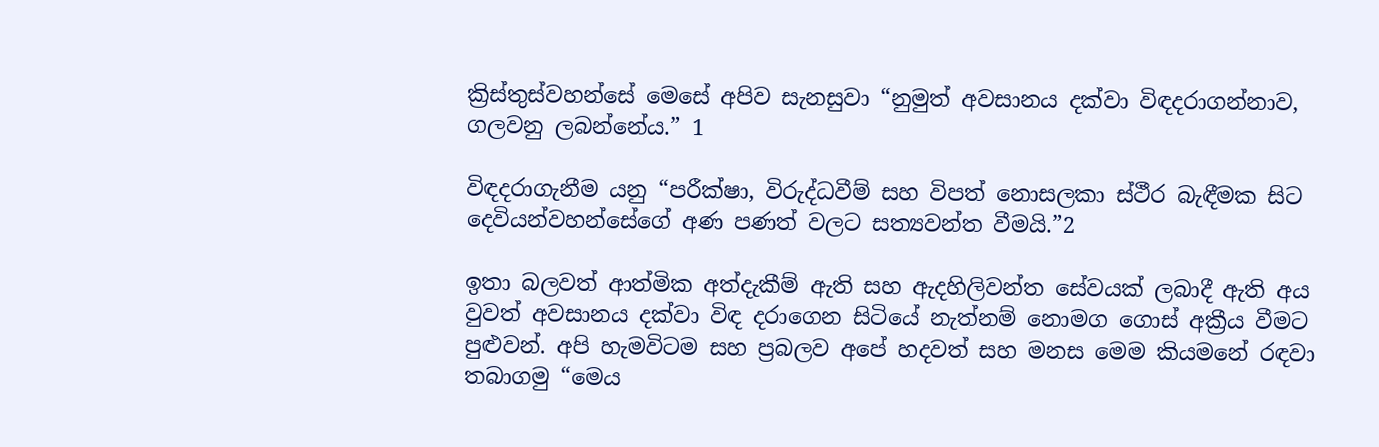ක්‍රිස්තුස්වහන්සේ මෙසේ අපිව සැනසුවා “නුමුත් අවසානය දක්වා විඳදරාගන්නාව, ගලවනු ලබන්නේය.” 1

විඳදරාගැනීම යනු “පරීක්ෂා, විරුද්ධවීම් සහ විපත් නොසලකා ස්ථීර බැඳීමක සිට දෙවියන්වහන්සේගේ අණ පණත් වලට සත්‍යවන්ත වීමයි.”2

ඉතා බලවත් ආත්මික අත්දැකීම් ඇති සහ ඇදහිලිවන්ත සේවයක් ලබාදී ඇති අය වුවත් අවසානය දක්වා විඳ දරාගෙන සිටියේ නැත්නම් නොමග ගොස් අක්‍රීය වීමට පුළුවන්. අපි හැමවිටම සහ ප්‍රබලව අපේ හදවත් සහ මනස මෙම කියමනේ රඳවා තබාගමු “මෙය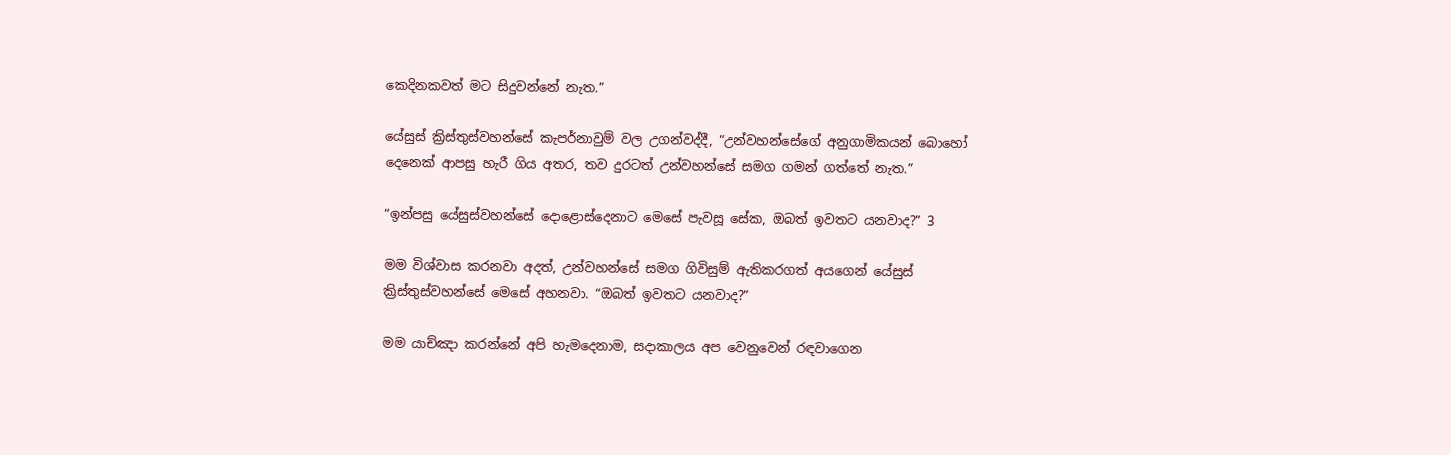කෙදිනකවත් මට සිදුවන්නේ නැත.”

යේසුස් ක්‍රිස්තුස්වහන්සේ කැපර්නාවුම් වල උගන්වද්දී, “උන්වහන්සේගේ අනුගාමිකයන් බොහෝ දෙනෙක් ආපසු හැරී ගිය අතර, තව දුරටත් උන්වහන්සේ සමග ගමන් ගත්තේ නැත.”

“ඉන්පසු යේසුස්වහන්සේ දොළොස්දෙනාට මෙසේ පැවසූ සේක, ඔබත් ඉවතට යනවාද?” 3

මම විශ්වාස කරනවා අදත්, උන්වහන්සේ සමග ගිවිසුම් ඇතිකරගත් අයගෙන් යේසුස් ක්‍රිස්තුස්වහන්සේ මෙසේ අහනවා. “ඔබත් ඉවතට යනවාද?”

මම යාච්ඤා කරන්නේ අපි හැමදෙනාම, සදාකාලය අප වෙනුවෙන් රඳවාගෙන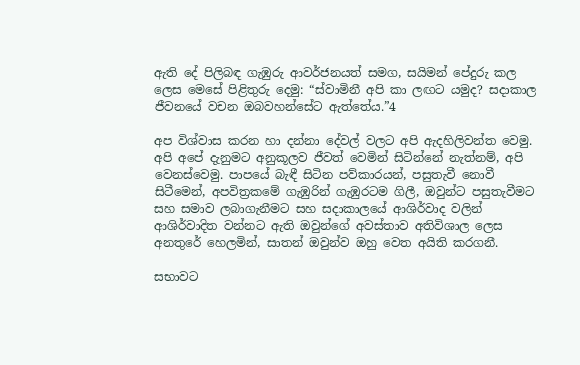ඇති දේ පිලිබඳ ගැඹුරු ආවර්ජනයත් සමග, සයිමන් පේදුරු කල ලෙස මෙසේ පිළිතුරු දෙමු: “ස්වාමිනී අපි කා ලඟට යමුද? සදාකාල ජීවනයේ වචන ඔබවහන්සේට ඇත්තේය.”4

අප විශ්වාස කරන හා දන්නා දේවල් වලට අපි ඇදහිලිවන්ත වෙමු. අපි අපේ දැනුමට අනුකූලව ජීවත් වෙමින් සිටින්නේ නැත්නම්, අපි වෙනස්වෙමු. පාපයේ බැඳී සිටින පව්කාරයන්, පසුතැවී නොවී සිටීමෙන්, අපවිත්‍රකමේ ගැඹුරින් ගැඹුරටම ගිලී, ඔවුන්ට පසුතැවීමට සහ සමාව ලබාගැනීමට සහ සදාකාලයේ ආශිර්වාද වලින් ආශිර්වාදිත වන්නට ඇති ඔවුන්ගේ අවස්තාව අතිවිශාල ලෙස අනතුරේ හෙලමින්, සාතන් ඔවුන්ව ඔහු වෙත අයිති කරගනී.

සභාවට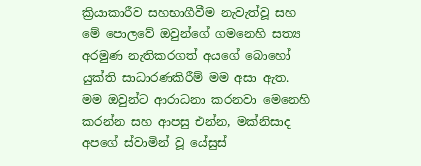ක්‍රියාකාරීව සහභාගීවීම නැවැත්වූ සහ මේ පොලවේ ඔවුන්ගේ ගමනෙහි සත්‍ය අරමුණ නැතිකරගත් අයගේ බොහෝ යුක්ති සාධාරණකිරීම් මම අසා ඇත. මම ඔවුන්ට ආරාධනා කරනවා මෙනෙහි කරන්න සහ ආපසු එන්න, මක්නිසාද අපගේ ස්වාමින් වූ යේසුස්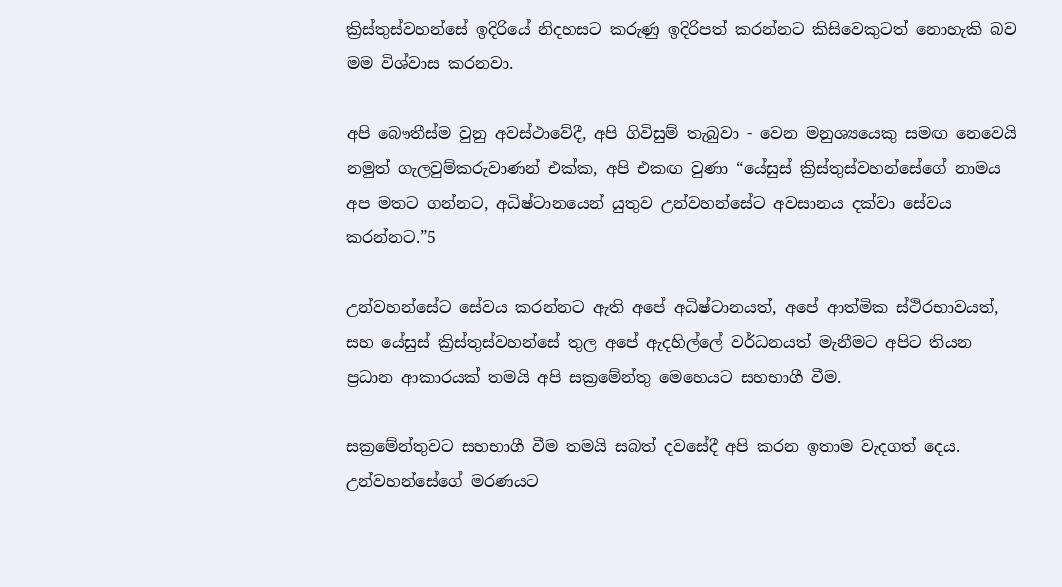ක්‍රිස්තුස්වහන්සේ ඉදිරියේ නිදහසට කරුණු ඉදිරිපත් කරන්නට කිසිවෙකුටත් නොහැකි බව මම විශ්වාස කරනවා.

අපි බෞතීස්ම වුනු අවස්ථාවේදී, අපි ගිවිසුම් තැබුවා - වෙන මනුශ්‍යයෙකු සමඟ නෙවෙයි නමුත් ගැලවුම්කරුවාණන් එක්ක, අපි එකඟ වුණා “යේසුස් ක්‍රිස්තුස්වහන්සේගේ නාමය අප මතට ගන්නට, අධිෂ්ටානයෙන් යුතුව උන්වහන්සේට අවසානය දක්වා සේවය කරන්නට.”5

උන්වහන්සේට සේවය කරන්නට ඇති අපේ අධිෂ්ටානයත්, අපේ ආත්මික ස්ථිරභාවයත්, සහ යේසුස් ක්‍රිස්තුස්වහන්සේ තුල අපේ ඇදහිල්ලේ වර්ධනයත් මැනීමට අපිට තියන ප්‍රධාන ආකාරයක් තමයි අපි සක්‍රමේන්තු මෙහෙයට සහභාගී වීම.

සක්‍රමේන්තුවට සහභාගී වීම තමයි සබත් දවසේදී අපි කරන ඉතාම වැදගත් දෙය. උන්වහන්සේගේ මරණයට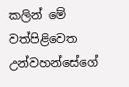කලින් මේ වත්පිළිවෙත උන්වහන්සේගේ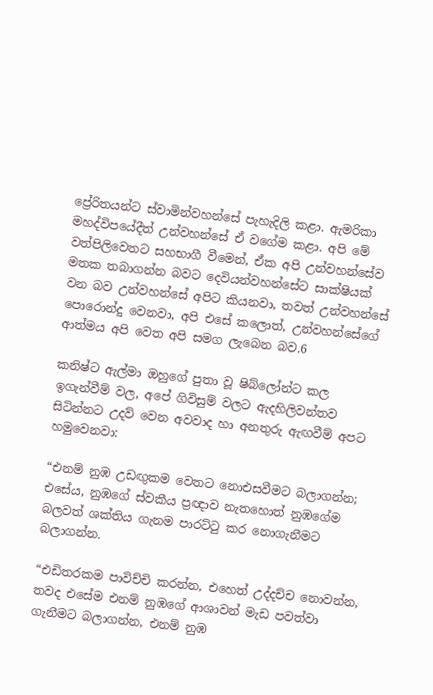ප්‍රේරිතයන්ට ස්වාමින්වහන්සේ පැහැදිලි කළා. ඇමරිකා මහද්විපයේදීත් උන්වහන්සේ ඒ වගේම කළා. අපි මේ වත්පිලිවෙතට සහභාගී වීමෙන්, ඒක අපි උන්වහන්සේව මතක තබාගන්න බවට දෙවියන්වහන්සේට සාක්ෂියක් වන බව උන්වහන්සේ අපිට කියනවා, තවත් උන්වහන්සේ පොරොන්දු වෙනවා, අපි එසේ කලොත්, උන්වහන්සේගේ ආත්මය අපි වෙත අපි සමග ලැබෙන බව.6

කනිෂ්ට ඇල්මා ඔහුගේ පුතා වූ ෂිබ්ලෝන්ට කල ඉගැන්වීම් වල, අපේ ගිවිසුම් වලට ඇදහිලිවන්තව සිටින්නට උදව් වෙන අවවාද හා අනතුරු ඇඟවීම් අපට හමුවෙනවා:

“එනම් නුඹ උඩඟුකම වෙතට නොඑසවීමට බලාගන්න; එසේය, නුඹගේ ස්වකීය ප්‍රඥාව නැතහොත් නුඹගේම බලවත් ශක්තිය ගැනම පාරට්ටු කර නොගැනීමට බලාගන්න.

“එඩිතරකම පාවිච්චි කරන්න, එහෙත් උද්දච්ච නොවන්න, තවද එසේම එනම් නුඹගේ ආශාවන් මැඩ පවත්වා ගැනීමට බලාගන්න, එනම් නුඹ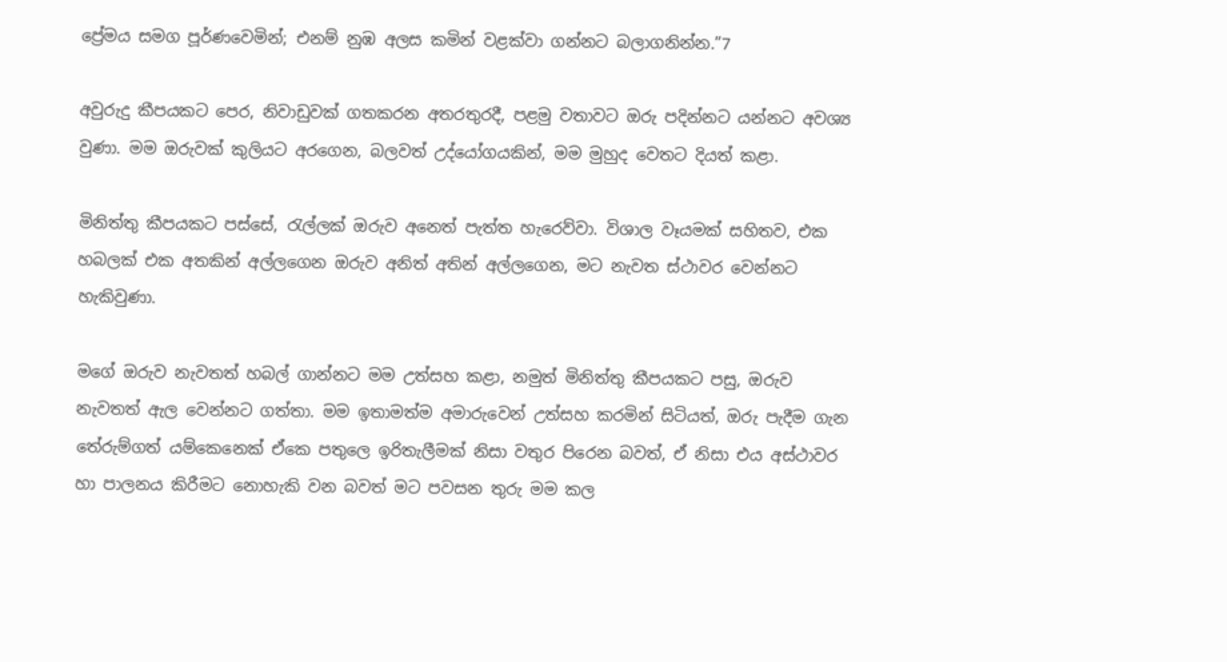ප්‍රේමය සමග පූර්ණවෙමින්; එනම් නුඹ අලස කමින් වළක්වා ගන්නට බලාගනින්න.”7

අවුරුදු කීපයකට පෙර, නිවාඩුවක් ගතකරන අතරතුරදී, පළමු වතාවට ඔරු පදින්නට යන්නට අවශ්‍ය වුණා. මම ඔරුවක් කුලියට අරගෙන, බලවත් උද්යෝගයකින්, මම මුහුද වෙතට දියත් කළා.

මිනිත්තු කීපයකට පස්සේ, රැල්ලක් ඔරුව අනෙත් පැත්ත හැරෙව්වා. විශාල වෑයමක් සහිතව, එක හබලක් එක අතකින් අල්ලගෙන ඔරුව අනිත් අතින් අල්ලගෙන, මට නැවත ස්ථාවර වෙන්නට හැකිවුණා.

මගේ ඔරුව නැවතත් හබල් ගාන්නට මම උත්සහ කළා, නමුත් මිනිත්තු කීපයකට පසු, ඔරුව නැවතත් ඇල වෙන්නට ගත්තා. මම ඉතාමත්ම අමාරුවෙන් උත්සහ කරමින් සිටියත්, ඔරු පැදීම ගැන තේරුම්ගත් යම්කෙනෙක් ඒකෙ පතුලෙ ඉරිතැලීමක් නිසා වතුර පිරෙන බවත්, ඒ නිසා එය අස්ථාවර හා පාලනය කිරීමට නොහැකි වන බවත් මට පවසන තුරු මම කල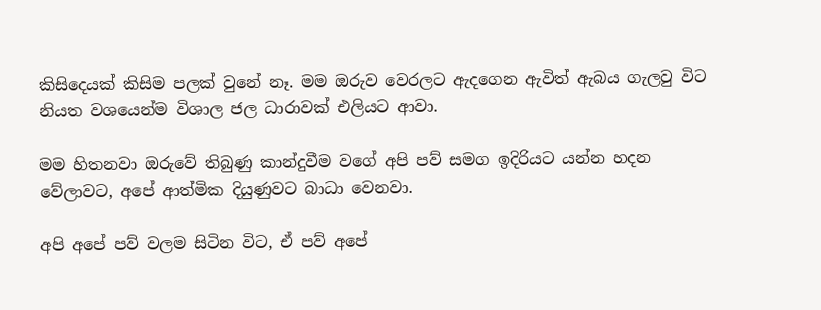කිසිදෙයක් කිසිම පලක් වුනේ නෑ. මම ඔරුව වෙරලට ඇදගෙන ඇවිත් ඇබය ගැලවු විට නියත වශයෙන්ම විශාල ජල ධාරාවක් එලියට ආවා.

මම හිතනවා ඔරුවේ තිබුණු කාන්දුවීම වගේ අපි පව් සමග ඉදිරියට යන්න හදන වේලාවට, අපේ ආත්මික දියුණුවට බාධා වෙනවා.

අපි අපේ පව් වලම සිටින විට, ඒ පව් අපේ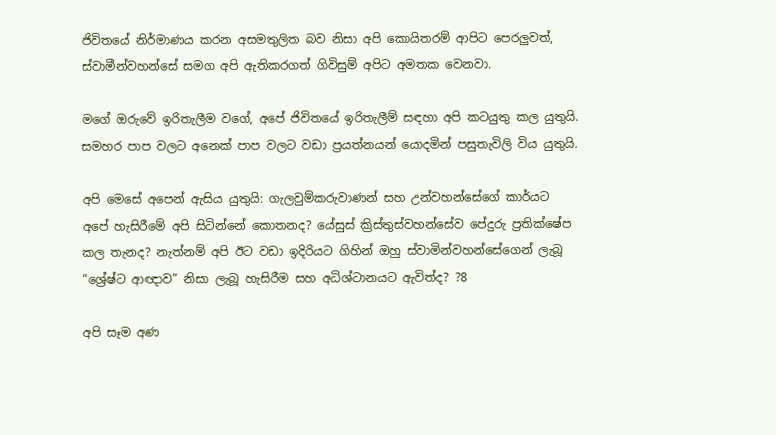ජිවිතයේ නිර්මාණය කරන අසමතුලිත බව නිසා අපි කොයිතරම් ආපිට පෙරලුවත්, ස්වාමීන්වහන්සේ සමග අපි ඇතිකරගත් ගිවිසුම් අපිට අමතක වෙනවා.

මගේ ඔරුවේ ඉරිතැලීම වගේ, අපේ ජිවිතයේ ඉරිතැලීම් සඳහා අපි කටයුතු කල යුතුයි. සමහර පාප වලට අනෙක් පාප වලට වඩා ප්‍රයත්නයන් යොදමින් පසුතැවිලි විය යුතුයි.

අපි මෙසේ අපෙන් ඇසිය යුතුයි: ගැලවුම්කරුවාණන් සහ උන්වහන්සේගේ කාර්යට අපේ හැසිරීමේ අපි සිටින්නේ කොතනද? යේසුස් ක්‍රිස්තුස්වහන්සේව පේදුරු ප්‍රතික්ෂේප කල තැනද? නැත්නම් අපි ඊට වඩා ඉදිරියට ගිහින් ඔහු ස්වාමින්වහන්සේගෙන් ලැබූ “ශ්‍රේෂ්ට ආඥාව” නිසා ලැබූ හැසිරීම සහ අධිශ්ටානයට ඇවිත්ද? ?8

අපි සෑම අණ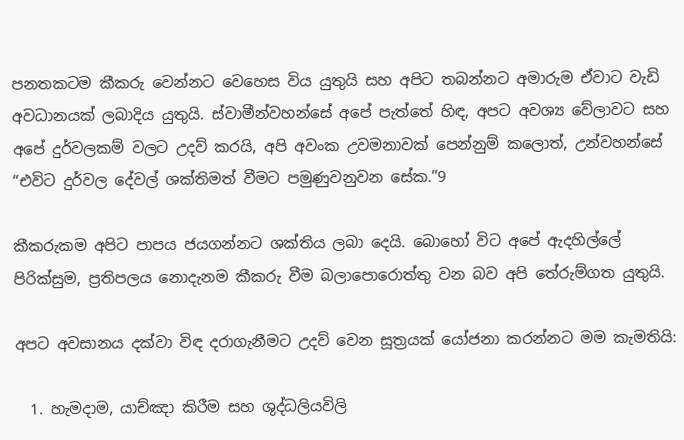පනතකටම කීකරු වෙන්නට වෙහෙස විය යුතුයි සහ අපිට තබන්නට අමාරුම ඒවාට වැඩි අවධානයක් ලබාදිය යුතුයි. ස්වාමීන්වහන්සේ අපේ පැත්තේ හිඳ, අපට අවශ්‍ය වේලාවට සහ අපේ දුර්වලකම් වලට උදව් කරයි, අපි අවංක උවමනාවක් පෙන්නුම් කලොත්, උන්වහන්සේ “එවිට දුර්වල දේවල් ශක්තිමත් වීමට පමුණුවනුවන සේක.”9

කීකරුකම අපිට පාපය ජයගන්නට ශක්තිය ලබා දෙයි. බොහෝ විට අපේ ඇදහිල්ලේ පිරික්සුම, ප්‍රතිපලය නොදැනම කීකරු වීම බලාපොරොත්තු වන බව අපි තේරුම්ගත යුතුයි.

අපට අවසානය දක්වා විඳ දරාගැනීමට උදව් වෙන සූත්‍රයක් යෝජනා කරන්නට මම කැමතියි:

  1. හැමදාම, යාච්ඤා කිරීම සහ ශුද්ධලියවිලි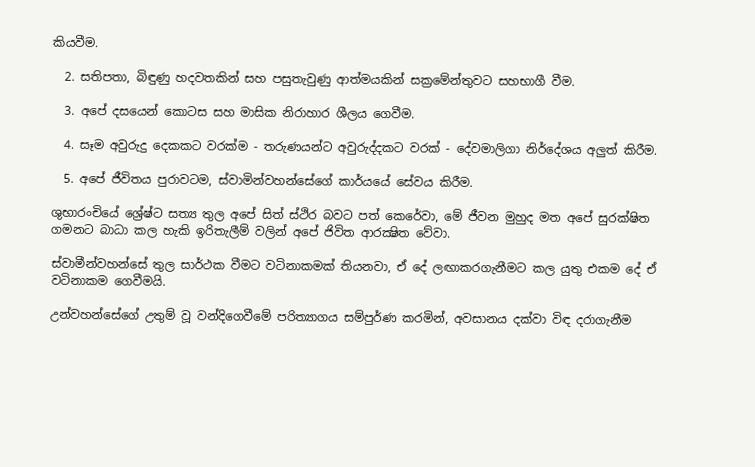කියවීම.

  2. සතිපතා, බිඳුණු හදවතකින් සහ පසුතැවුණු ආත්මයකින් සක්‍රමේන්තුවට සහභාගී වීම.

  3. අපේ දසයෙන් කොටස සහ මාසික නිරාහාර ශීලය ගෙවීම.

  4. සෑම අවුරුදු දෙකකට වරක්ම - තරුණයන්ට අවුරුද්දකට වරක් - දේවමාලිගා නිර්දේශය අලුත් කිරීම.

  5. අපේ ජීවිතය පුරාවටම, ස්වාමින්වහන්සේගේ කාර්යයේ සේවය කිරීම.

ශුභාරංචියේ ශ්‍රේෂ්ට සත්‍ය තුල අපේ සිත් ස්ථිර බවට පත් කෙරේවා, මේ ජීවන මුහුද මත අපේ සුරක්ෂිත ගමනට බාධා කල හැකි ඉරිතැලීම් වලින් අපේ ජිවිත ආරක්‍ෂිත වේවා.

ස්වාමීන්වහන්සේ තුල සාර්ථක වීමට වටිනාකමක් තියනවා, ඒ දේ ලඟාකරගැනීමට කල යුතු එකම දේ ඒ වටිනාකම ගෙවීමයි.

උන්වහන්සේගේ උතුම් වූ වන්දිගෙවීමේ පරිත්‍යාගය සම්පුර්ණ කරමින්, අවසානය දක්වා විඳ දරාගැනීම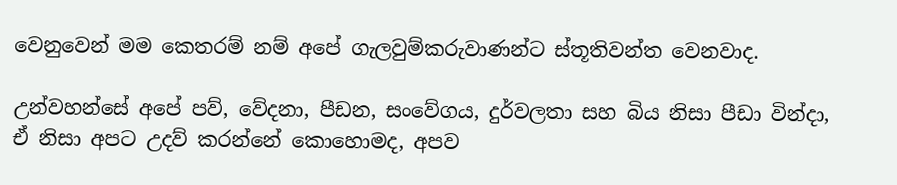වෙනුවෙන් මම කෙතරම් නම් අපේ ගැලවුම්කරුවාණන්ට ස්තූතිවන්ත වෙනවාද.

උන්වහන්සේ අපේ පව්, වේදනා, පීඩන, සංවේගය, දුර්වලතා සහ බිය නිසා පීඩා වින්දා, ඒ නිසා අපට උදව් කරන්නේ කොහොමද, අපව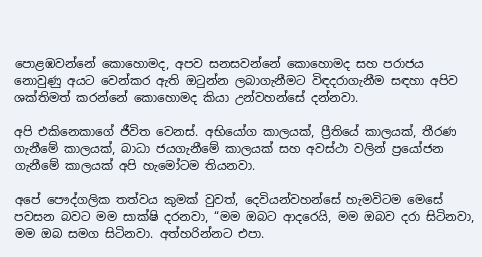පොළඹවන්නේ කොහොමද, අපව සනසවන්නේ කොහොමද සහ පරාජය නොවුණු අයට වෙන්කර ඇති ඔටුන්න ලබාගැනීමට විඳදරාගැනීම සඳහා අපිව ශක්තිමත් කරන්නේ කොහොමද කියා උන්වහන්සේ දන්නවා.

අපි එකිනෙකාගේ ජීවිත වෙනස්. අභියෝග කාලයක්, ප්‍රීතියේ කාලයක්, තීරණ ගැනීමේ කාලයක්, බාධා ජයගැනීමේ කාලයක් සහ අවස්ථා වලින් ප්‍රයෝජන ගැනීමේ කාලයක් අපි හැමෝටම තියනවා.

අපේ පෞද්ගලික තත්වය කුමක් වුවත්, දෙවියන්වහන්සේ හැමවිටම මෙසේ පවසන බවට මම සාක්ෂි දරනවා, “මම ඔබට ආදරෙයි, මම ඔබව දරා සිටිනවා, මම ඔබ සමග සිටිනවා. අත්හරින්නට එපා.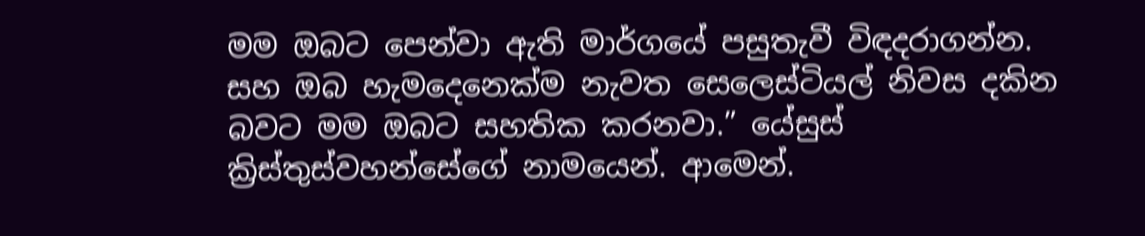මම ඔබට පෙන්වා ඇති මාර්ගයේ පසුතැවී විඳදරාගන්න. සහ ඔබ හැමදෙනෙක්ම නැවත සෙලෙස්ටියල් නිවස දකින බවට මම ඔබට සහතික කරනවා.” යේසුස් ක්‍රිස්තුස්වහන්සේගේ නාමයෙන්. ආමෙන්.